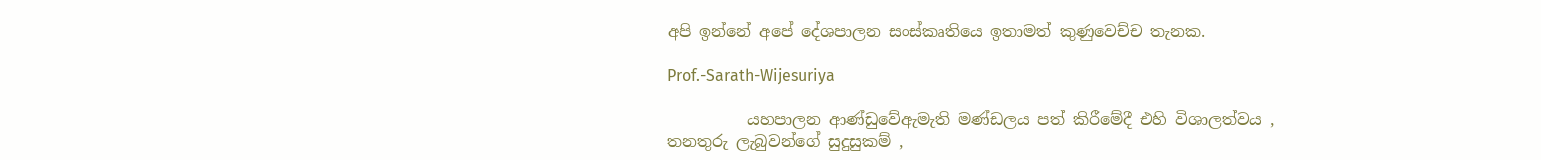අපි ඉන්නේ අපේ දේශපාලන සංස්කෘතියෙ ඉතාමත් කුණුවෙච්ච තැනක.

Prof.-Sarath-Wijesuriya

          යහපාලන ආණ්ඩුවේඇමැති මණ්ඩලය පත් කිරීමේදී එහි විශාලත්වය , තනතුරු ලැබුවන්ගේ සුදුසුකම් ,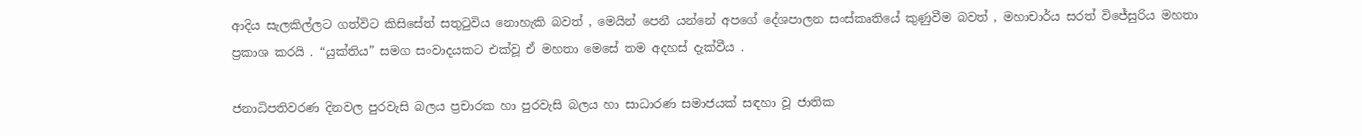ආදිය සැලකිල්ලට ගත්විට කිසිසේත් සතුටුවිය නොහැකි බවත් , මෙයින් පෙනී යන්නේ අපගේ දේශපාලන සංස්කෘතියේ කුණුවීම බවත් , මහාචාර්ය සරත් විජේසුරිය මහතා ප්‍රකාශ කරයි . “යුක්තිය” සමග සංවාදයකට එක්වූ ඒ මහතා මෙසේ තම අදහස් දැක්වීය .

ජනාධිපතිවරණ දිනවල පුරවැසි බලය ප්‍රචාරක හා පුරවැසි බලය හා සාධාරණ සමාජයක් සඳහා වූ ජාතික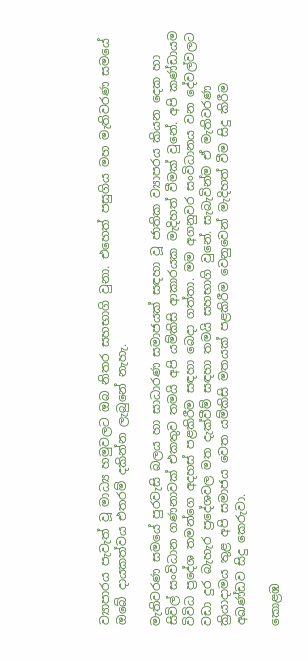ව්‍යාපාරය පැවැත් වූ මාධ්‍ය හමුවලට ඔබ නිතර සහභාගි වුනා. එහෙත් පසුගිය මහ මැතිවරණ සමයේ ඔබේ දායකත්වය එතරම් දකින්න ලැබුනේ නැහැ.

මැතිවරණ සමයේ පුරවැසි බලය හා සාධාරණ සමාජයක් සඳහා වූ ජාතික ව්‍යාපරය කියන දෙක හා සිවිල් සංවිධාන ගණනාවක් එකතුව තමයි අපි යම්කිසි ආකාරයක මැදිහත් වීමක් වුනේ. අපි කණ්ඩායම විවිධ ප්‍රදේශ තමන්ගෙ අදහස් පළකිරීම සඳහා බෙදා ගත්තා. මම අගනුවර සංවිධානය වන දේවල්වලට වඩා දුර බැහැර ප්‍රදේශවල මත දැක්වීම් සඳහා තමයි සහභාගි වුනේ. සැබැවින්ම ඒ මැතිවරණ ක්‍රියාදාමය තුළ අපි සමාජය වෙත යම්කිසි මතයක් පළකිරීම වෙනුවෙන් මැදිහත් වීම සිදු කිරීම අඛණ්ඩව සිදු කෙරුවා.

කොළඹ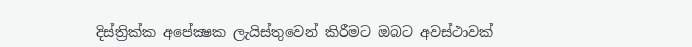දිස්ත්‍රික්ක අපේක්‍ෂක ලැයිස්තුවෙන් කිරීමට ඔබට අවස්ථාවක්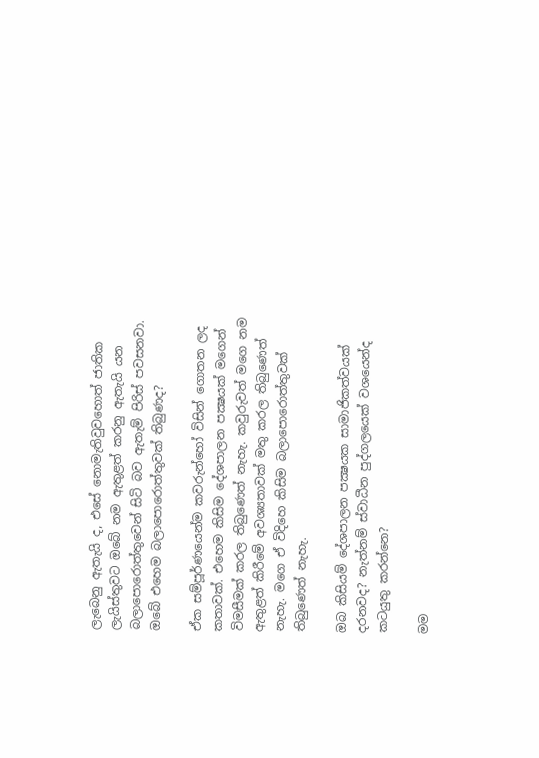ලැබෙනු ඇතැයි ද, එසේ නොමැතිවුවහොත් ජාතික ලැයිස්තුවට ඔබේ නම ඇතුළත් කරනු ඇතැයි යන බලාපොරොත්තුවෙන් සිටි බව ඇතැම් පිරිස් පවසනවා. ඔබේ එහෙම බලාපොරොත්තුවක් තිබුණද?

ඒක සම්පූර්ණයෙන්ම කවරුන්හෝ විසින් ගොතන ලද කතාවක්. එහෙම කිසිම දේශපාලන පක්‍ෂයක් මගෙන් විමසීමක් කරල තිබුණෙත් නැහැ. කවුරුවත් මගෙ නම ඇතුළත් කිරීමේ අවශ්‍යතාවක් මතු කරල තිබුණෙත් නැහැ. මගෙ ඒ විදිහෙ කිසිම බලාපොරොත්තුවක් තිබුණෙත් නැහැ.

ඔබ කිසියම් දේශපාලන පක්‍ෂයක සාමාජිකත්වයක් දරනවද? නැත්නම් ස්වාධීන පුද්ගලයෙක් වශයෙන්ද කටයුතු කරන්නෙ?

මම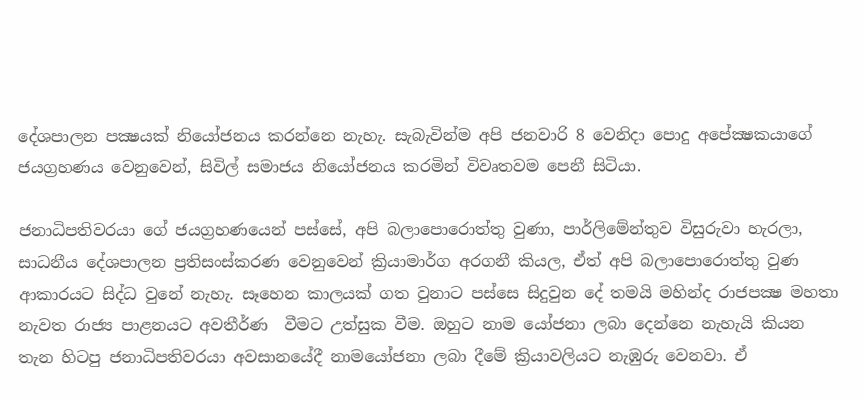දේශපාලන පක්‍ෂයක් නියෝජනය කරන්නෙ නැහැ. සැබැවින්ම අපි ජනවාරි 8 වෙනිදා පොදු අපේක්‍ෂකයාගේ ජයග්‍රහණය වෙනුවෙන්, සිවිල් සමාජය නියෝජනය කරමින් විවෘතවම පෙනී සිටියා.

ජනාධිපතිවරයා ගේ ජයග්‍රහණයෙන් පස්සේ, අපි බලාපොරොත්තු වුණා, පාර්ලිමේන්තුව විසුරුවා හැරලා, සාධනීය දේශපාලන ප්‍රතිසංස්කරණ වෙනුවෙන් ක්‍රියාමාර්ග අරගනී කියල, ඒත් අපි බලාපොරොත්තු වුණ ආකාරයට සිද්ධ වුනේ නැහැ. සෑහෙන කාලයක් ගත වුනාට පස්සෙ සිදුවුන දේ තමයි මහින්ද රාජපක්‍ෂ මහතා නැවත රාජ්‍ය පාළනයට අවතීර්ණ  වීමට උත්සුක වීම. ඔහුට නාම යෝජනා ලබා දෙන්නෙ නැහැයි කියන තැන හිටපු ජනාධිපතිවරයා අවසානයේදී නාමයෝජනා ලබා දීමේ ක්‍රියාවලියට නැඹුරු වෙනවා. ඒ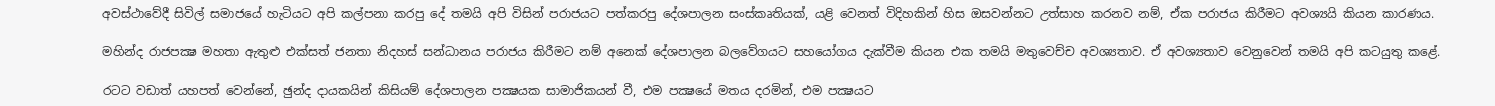අවස්ථාවේදී සිවිල් සමාජයේ හැටියට අපි කල්පනා කරපු දේ තමයි අපි විසින් පරාජයට පත්කරපු දේශපාලන සංස්කෘතියක්, යළි වෙනත් විදිහකින් හිස ඔසවන්නට උත්සාහ කරනව නම්, ඒක පරාජය කිරීමට අවශ්‍යයි කියන කාරණය.

මහින්ද රාජපක්‍ෂ මහතා ඇතුළු එක්සත් ජනතා නිදහස් සන්ධානය පරාජය කිරීමට නම් අනෙක් දේශපාලන බලවේගයට සහයෝගය දැක්වීම කියන එක තමයි මතුවෙච්ච අවශ්‍යතාව. ඒ අවශ්‍යතාව වෙනුවෙන් තමයි අපි කටයුතු කළේ.

රටට වඩාත් යහපත් වෙන්නේ, ඡුන්ද දායකයින් කිසියම් දේශපාලන පක්‍ෂයක සාමාජිකයන් වී, එම පක්‍ෂයේ මතය දරමින්, එම පක්‍ෂයට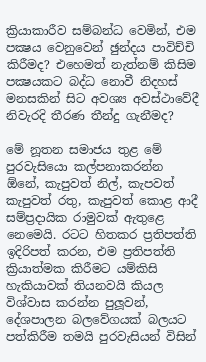ක්‍රියාකාරීව සම්බන්ධ වෙමින්, එම පක්‍ෂය වෙනුවෙන් ඡුන්දය පාවිච්චි කිරීමද? එහෙමත් නැත්නම් කිසිම පක්‍ෂයකට බද්ධ නොවී නිදහස් මනසකින් සිට අවශ්‍ය අවස්ථාවේදී නිවැරදි තීරණ තීන්දු ගැනීමද?

මේ නූතන සමාජය තුළ මේ පුරවැසියො කල්පනාකරන්න  ඕනේ, කැපුවත් නිල්, කැපවත් කැපුවත් රතු, කැපුවත් කොළ ආදී සම්ප්‍රදායික රාමුවක් ඇතුළෙ නෙමෙයි. රටට හිතකර ප්‍රතිපත්ති ඉදිරිපත් කරන, එම ප්‍රතිපත්ති ක්‍රියාත්මක කිරීමට යම්කිසි හැකියාවක් තියනවයි කියල විශ්වාස කරන්න පුලූවන්, දේශපාලන බලවේගයක් බලයට පත්කිරීම තමයි පුරවැසියන් විසින්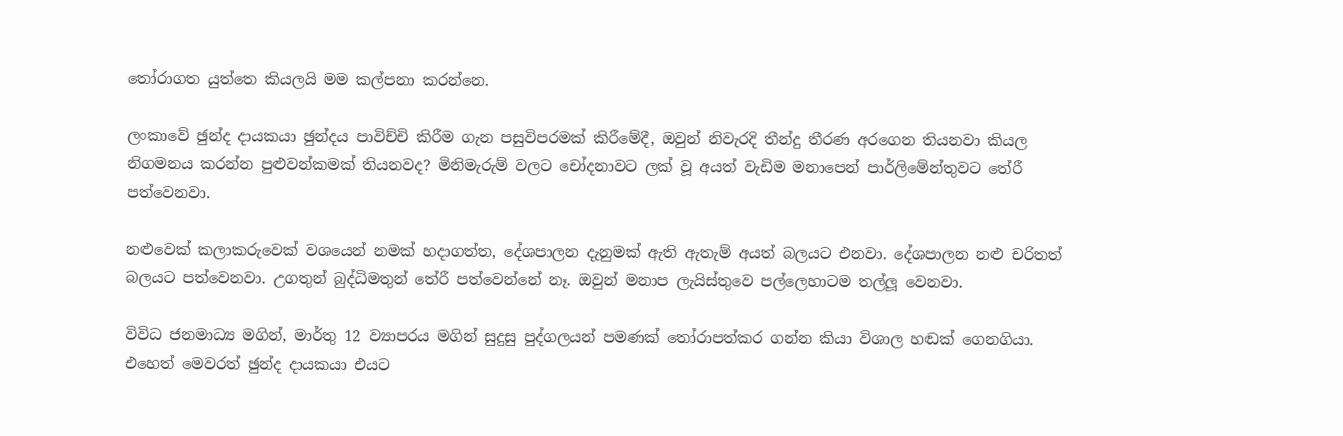තෝරාගත යුත්තෙ කියලයි මම කල්පනා කරන්නෙ.

ලංකාවේ ඡුන්ද දායකයා ඡුන්දය පාවිච්චි කිරීම ගැන පසුවිපරමක් කිරීමේදී, ඔවුන් නිවැරදි තීන්දු තීරණ අරගෙන තියනවා කියල නිගමනය කරන්න පුළුවන්කමක් තියනවද? මිනිමැරුම් වලට චෝදනාවට ලක් වූ අයත් වැඩිම මනාපෙන් පාර්ලිමේන්තුවට තේරී පත්වෙනවා.

නළුවෙක් කලාකරුවෙක් වශයෙන් නමක් හදාගත්ත, දේශපාලන දැනුමක් ඇති ඇතැම් අයත් බලයට එනවා. දේශපාලන නළු චරිතත් බලයට පත්වෙනවා. උගතුන් බුද්ධිමතුන් තේරී පත්වෙන්නේ නෑ. ඔවුන් මනාප ලැයිස්තුවෙ පල්ලෙහාටම තල්ලූ වෙනවා.

විවිධ ජනමාධ්‍ය මගින්, මාර්තු 12 ව්‍යාපරය මගින් සුදුසු පුද්ගලයන් පමණක් තෝරාපත්කර ගන්න කියා විශාල හඬක් ගෙනගියා. එහෙත් මෙවරත් ඡුන්ද දායකයා එයට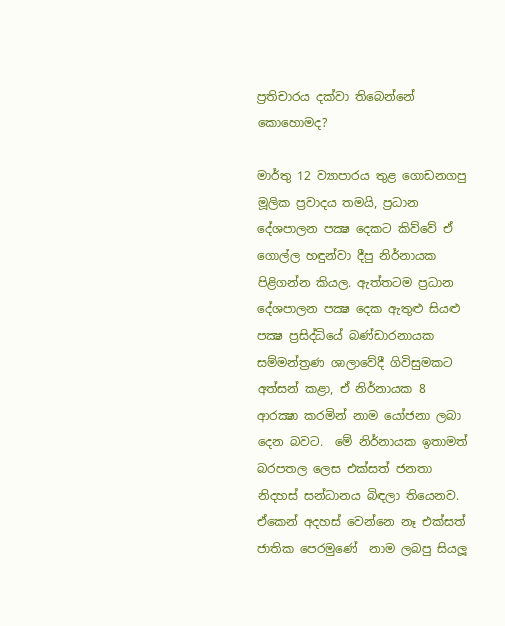ප්‍රතිචාරය දක්වා තිබෙන්නේ කොහොමද?

මාර්තු 12 ව්‍යාපාරය තුළ ගොඩනගපු මූලික ප්‍රවාදය තමයි, ප්‍රධාන දේශපාලන පක්‍ෂ දෙකට කිව්වේ ඒ ගොල්ල හඳුන්වා දීපු නිර්නායක පිළිගන්න කියල. ඇත්තටම ප්‍රධාන දේශපාලන පක්‍ෂ දෙක ඇතුළු සියළු පක්‍ෂ ප්‍රසිද්ධියේ බණ්ඩාරනායක සම්මන්ත්‍රණ ශාලාවේදී ගිවිසුමකට අත්සන් කළා, ඒ නිර්නායක 8 ආරක්‍ෂා කරමින් නාම යෝජනා ලබා දෙන බවට.  මේ නිර්නායක ඉතාමත් බරපතල ලෙස එක්සත් ජනතා නිදහස් සන්ධානය බිඳලා තියෙනව. ඒකෙන් අදහස් වෙන්නෙ නෑ එක්සත් ජාතික පෙරමුණේ  නාම ලබපු සියලූ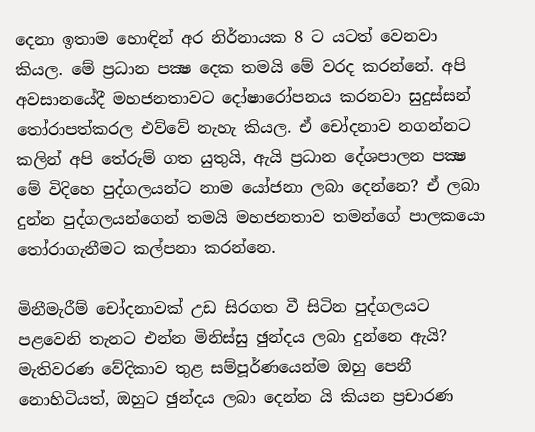දෙනා ඉතාම හොඳින් අර නිර්නායක 8 ට යටත් වෙනවා කියල. මේ ප්‍රධාන පක්‍ෂ දෙක තමයි මේ වරද කරන්නේ. අපි අවසානයේදී මහජනතාවට දෝෂාරෝපනය කරනවා සුදුස්සන් තෝරාපත්කරල එව්වේ නැහැ කියල. ඒ චෝදනාව නගන්නට කලින් අපි තේරුම් ගත යුතුයි, ඇයි ප්‍රධාන දේශපාලන පක්‍ෂ මේ විදිහෙ පුද්ගලයන්ට නාම යෝජනා ලබා දෙන්නෙ? ඒ ලබා දුන්න පුද්ගලයන්ගෙන් තමයි මහජනතාව තමන්ගේ පාලකයො තෝරාගැනීමට කල්පනා කරන්නෙ.

මිනීමැරීම් චෝදනාවක් උඩ සිරගත වී සිටින පුද්ගලයට පළවෙනි තැනට එන්න මිනිස්සු ඡුන්දය ලබා දුන්නෙ ඇයි? මැතිවරණ වේදිකාව තුළ සම්පූර්ණයෙන්ම ඔහු පෙනී නොහිටියත්, ඔහුට ඡුන්දය ලබා දෙන්න යි කියන ප්‍රචාරණ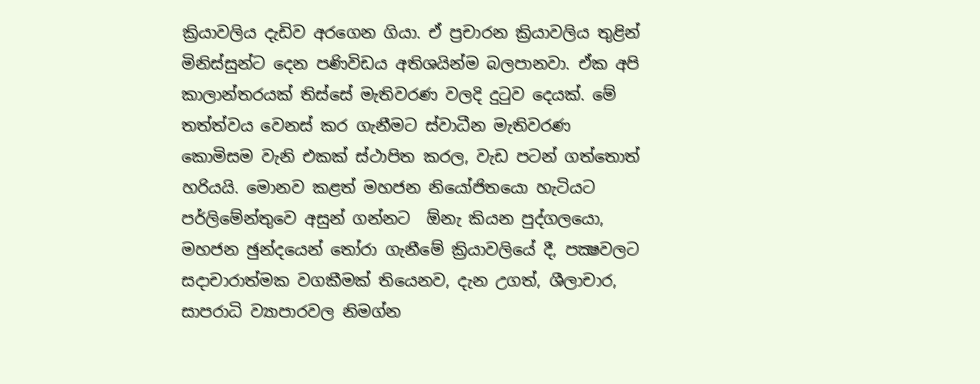ක්‍රියාවලිය දැඩිව අරගෙන ගියා. ඒ ප්‍රචාරන ක්‍රියාවලිය තුළින් මිනිස්සුන්ට දෙන පණිවිඩය අතිශයින්ම බලපානවා. ඒක අපි කාලාන්තරයක් තිස්සේ මැතිවරණ වලදි දුටුව දෙයක්. මේ තත්ත්වය වෙනස් කර ගැනීමට ස්වාධීන මැතිවරණ කොමිසම වැනි එකක් ස්ථාපිත කරල, වැඩ පටන් ගත්තොත් හරියයි. මොනව කළත් මහජන නියෝජිතයො හැටියට පර්ලිමේන්තුවෙ අසුන් ගන්නට  ඕනැ කියන පුද්ගලයො, මහජන ඡුන්දයෙන් තෝරා ගැනීමේ ක්‍රියාවලියේ දී, පක්‍ෂවලට සදාචාරාත්මක වගකීමක් තියෙනව, දැන උගත්, ශීලාචාර, සාපරාධි ව්‍යාපාරවල නිමග්න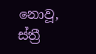නොවූ, ස්ත්‍රී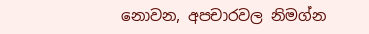නොවන, අපචාරවල නිමග්න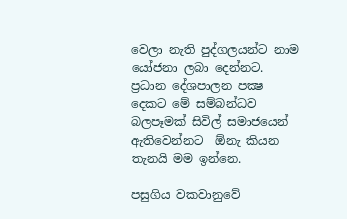වෙලා නැති පුද්ගලයන්ට නාම යෝජනා ලබා දෙන්නට. ප්‍රධාන දේශපාලන පක්‍ෂ දෙකට මේ සම්බන්ධව බලපෑමක් සිවිල් සමාජයෙන් ඇතිවෙන්නට  ඕනැ කියන තැනයි මම ඉන්නෙ.

පසුගිය වකවානුවේ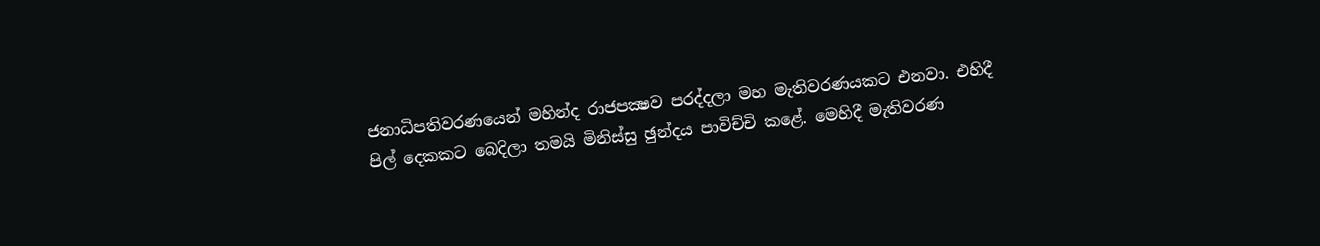ජනාධිපතිවරණයෙන් මහින්ද රාජපක්‍ෂව පරද්දලා මහ මැතිවරණයකට එනවා. එහිදී පිල් දෙකකට බෙදිලා තමයි මිනිස්සු ඡුන්දය පාවිච්චි කළේ. මෙහිදී මැතිවරණ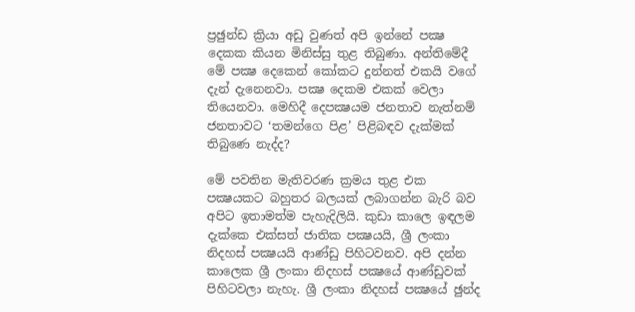ප්‍රඡුන්ඩ ක්‍රියා අඩු වුණත් අපි ඉන්නේ පක්‍ෂ දෙකක කියන මිනිස්සු තුළ තිබුණා. අන්තිමේදී මේ පක්‍ෂ දෙකෙන් කෝකට දුන්නත් එකයි වගේ දැන් දැනෙනවා. පක්‍ෂ දෙකම එකක් වෙලා තියෙනවා. මෙහිදී දෙපක්‍ෂයම ජනතාව නැත්නම් ජනතාවට ‘තමන්ගෙ පිළ’ පිළිබඳව දැක්මක් තිබුණෙ නැද්ද?

මේ පවතින මැතිවරණ ක්‍රමය තුළ එක පක්‍ෂයකට බහුතර බලයක් ලබාගන්න බැරි බව අපිට ඉතාමත්ම පැහැදිලියි. කුඩා කාලෙ ඉඳලම දැක්කෙ එක්සත් ජාතික පක්‍ෂයයි, ශ්‍රී ලංකා නිදහස් පක්‍ෂයයි ආණ්ඩු පිහිටවනව. අපි දන්න කාලෙක ශ්‍රී ලංකා නිදහස් පක්‍ෂයේ ආණ්ඩුවක් පිහිටවලා නැහැ. ශ්‍රී ලංකා නිදහස් පක්‍ෂයේ ඡුන්ද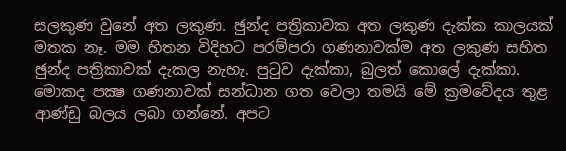සලකුණ වුනේ අත ලකුණ. ඡුන්ද පත්‍රිකාවක අත ලකුණ දැක්ක කාලයක් මතක නෑ. මම හිතන විදිහට පරම්පරා ගණනාවක්ම අත ලකුණ සහිත ඡුන්ද පත්‍රිකාවක් දැකල නැහැ. පුටුව දැක්කා, බුලත් කොලේ දැක්කා. මොකද පක්‍ෂ ගණනාවක් සන්ධාන ගත වෙලා තමයි මේ ක්‍රමවේදය තුළ ආණ්ඩු බලය ලබා ගන්නේ. අපට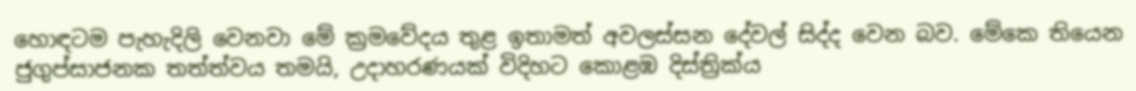හොඳටම පැහැදිලි වෙනවා මේ ක්‍රමවේදය තුළ ඉතාමත් අවලස්සන දේවල් සිද්ද වෙන බව. මේකෙ තියෙන ජුගුප්සාජනක තත්ත්වය තමයි, උදාහරණයක් විදිහට කොළඹ දිස්ත්‍රික්ය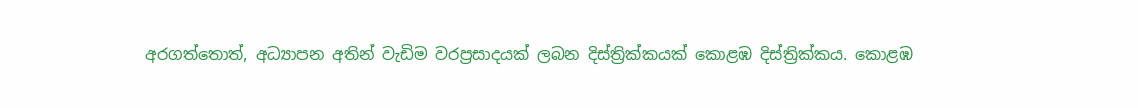අරගත්තොත්, අධ්‍යාපන අතින් වැඩිම වරප්‍රසාදයක් ලබන දිස්ත්‍රික්කයක් කොළඹ දිස්ත්‍රික්කය. කොළඹ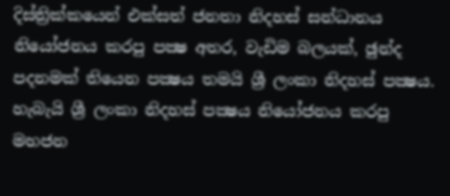දිස්ත්‍රික්කයෙන් එක්සත් ජනතා නිදහස් සන්ධානය නියෝජනය කරපු පක්‍ෂ අතර, වැඩිම බලයක්, ඡුන්ද පදනමක් තියෙන පක්‍ෂය තමයි ශ්‍රී ලංකා නිදහස් පක්‍ෂය. හැබැයි ශ්‍රී ලංකා නිදහස් පක්‍ෂය නියෝජනය කරපු මහජන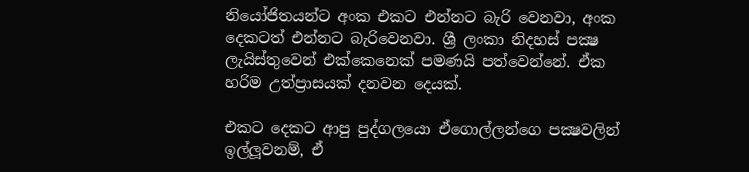නියෝජිතයන්ට අංක එකට එන්නට බැරි වෙනවා, අංක දෙකටත් එන්නට බැරිවෙනවා. ශ්‍රී ලංකා නිදහස් පක්‍ෂ ලැයිස්තුවෙන් එක්කෙනෙක් පමණයි පත්වෙන්නේ. ඒක හරිම උත්ප්‍රාසයක් දනවන දෙයක්.

එකට දෙකට ආපු පුද්ගලයො ඒගොල්ලන්ගෙ පක්‍ෂවලින් ඉල්ලූවනම්, ඒ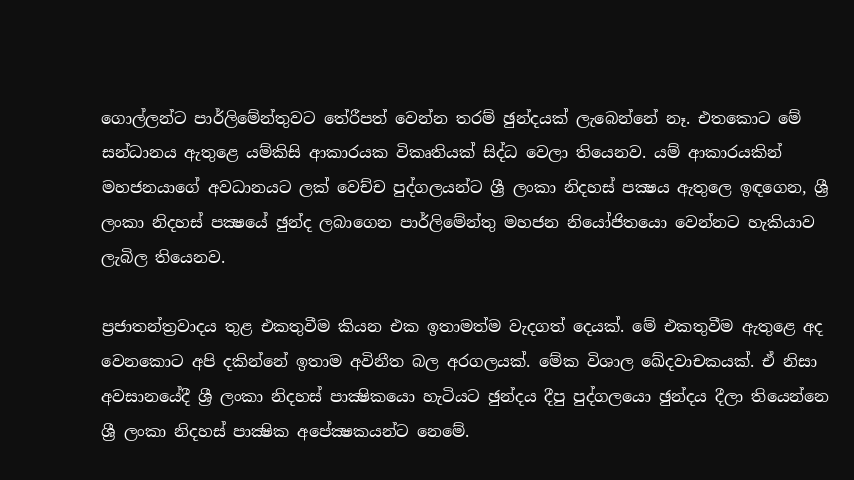ගොල්ලන්ට පාර්ලිමේන්තුවට තේරීපත් වෙන්න තරම් ඡුන්දයක් ලැබෙන්නේ නෑ. එතකොට මේ සන්ධානය ඇතුළෙ යම්කිසි ආකාරයක විකෘතියක් සිද්ධ වෙලා තියෙනව. යම් ආකාරයකින් මහජනයාගේ අවධානයට ලක් වෙච්ච පුද්ගලයන්ට ශ්‍රී ලංකා නිදහස් පක්‍ෂය ඇතුලෙ ඉඳගෙන, ශ්‍රී ලංකා නිදහස් පක්‍ෂයේ ඡුන්ද ලබාගෙන පාර්ලිමේන්තු මහජන නියෝජිතයො වෙන්නට හැකියාව ලැබිල තියෙනව.

ප්‍රජාතන්ත්‍රවාදය තුළ එකතුවීම කියන එක ඉතාමත්ම වැදගත් දෙයක්. මේ එකතුවීම ඇතුළෙ අද වෙනකොට අපි දකින්නේ ඉතාම අවිනීත බල අරගලයක්. මේක විශාල ඛේදවාචකයක්. ඒ නිසා අවසානයේදී ශ්‍රී ලංකා නිදහස් පාක්‍ෂිකයො හැටියට ඡුන්දය දීපු පුද්ගලයො ඡුන්දය දීලා තියෙන්නෙ ශ්‍රී ලංකා නිදහස් පාක්‍ෂික අපේක්‍ෂකයන්ට නෙමේ.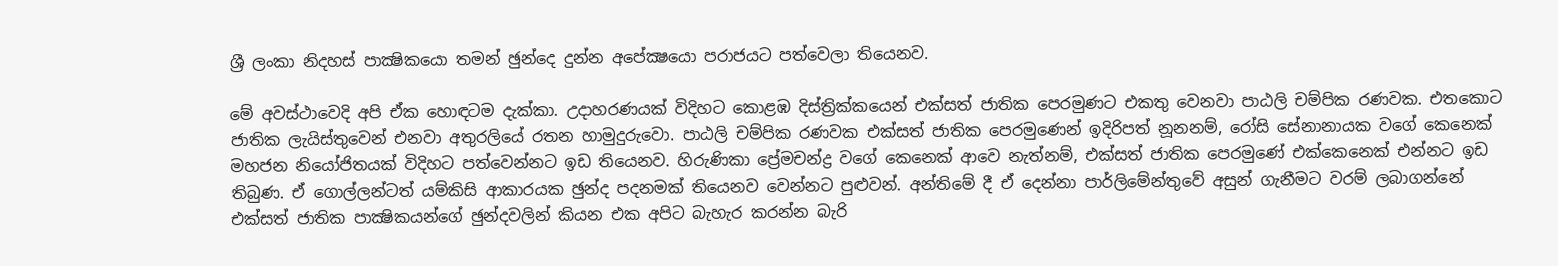ශ්‍රී ලංකා නිදහස් පාක්‍ෂිකයො තමන් ඡුන්දෙ දුන්න අපේක්‍ෂයො පරාජයට පත්වෙලා තියෙනව.

මේ අවස්ථාවෙදි අපි ඒක හොඳටම දැක්කා. උදාහරණයක් විදිහට කොළඹ දිස්ත්‍රික්කයෙන් එක්සත් ජාතික පෙරමුණට එකතු වෙනවා පාඨලි චම්පික රණවක. එතකොට ජාතික ලැයිස්තුවෙන් එනවා අතුරලියේ රතන හාමුදුරුවො. පාඨලි චම්පික රණවක එක්සත් ජාතික පෙරමුණෙන් ඉදිරිපත් නූනනම්, රෝසි සේනානායක වගේ කෙනෙක් මහජන නියෝජිතයක් විදිහට පත්වෙන්නට ඉඩ තියෙනව. හිරුණිකා ප්‍රේමචන්ද්‍ර වගේ කෙනෙක් ආවෙ නැත්නම්, එක්සත් ජාතික පෙරමුණේ එක්කෙනෙක් එන්නට ඉඩ තිබුණ. ඒ ගොල්ලන්ටත් යම්කිසි ආකාරයක ඡුන්ද පදනමක් තියෙනව වෙන්නට පුළුවන්. අන්තිමේ දී ඒ දෙන්නා පාර්ලිමේන්තුවේ අසුන් ගැනීමට වරම් ලබාගන්නේ එක්සත් ජාතික පාක්‍ෂිකයන්ගේ ඡුන්දවලින් කියන එක අපිට බැහැර කරන්න බැරි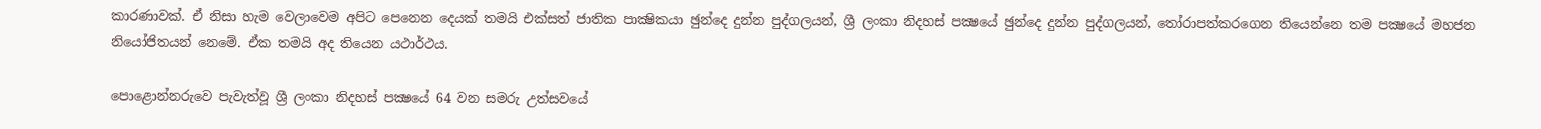කාරණාවක්. ඒ නිසා හැම වෙලාවෙම අපිට පෙනෙන දෙයක් තමයි එක්සත් ජාතික පාක්‍ෂිකයා ඡුන්දෙ දුන්න පුද්ගලයන්, ශ්‍රී ලංකා නිදහස් පක්‍ෂයේ ඡුන්දෙ දුන්න පුද්ගලයන්, තෝරාපත්කරගෙන තියෙන්නෙ තම පක්‍ෂයේ මහජන නියෝජිතයන් නෙමේ. ඒක තමයි අද තියෙන යථාර්ථය.

පොළොන්නරුවෙ පැවැත්වූ ශ්‍රී ලංකා නිදහස් පක්‍ෂයේ 64 වන සමරු උත්සවයේ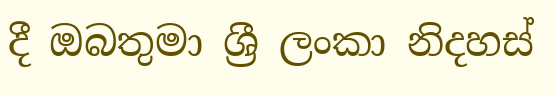දී ඔබතුමා ශ්‍රී ලංකා නිදහස්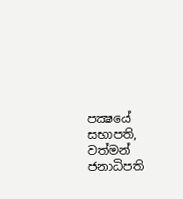පක්‍ෂයේ සභාපති, වත්මන් ජනාධිපති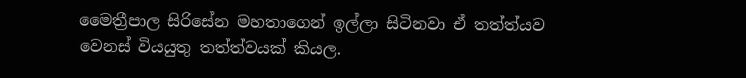මෛත්‍රීපාල සිරිසේන මහතාගෙන් ඉල්ලා සිටිනවා ඒ තත්ත්යව වෙනස් වියයුතු තත්ත්වයක් කියල.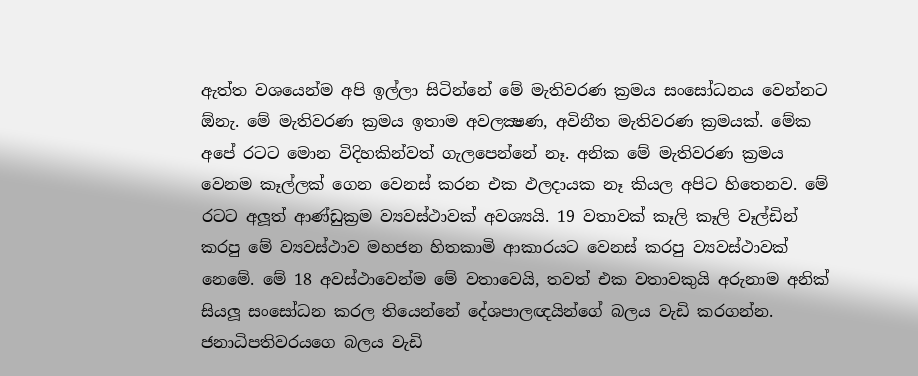ඇත්ත වශයෙන්ම අපි ඉල්ලා සිටින්නේ මේ මැතිවරණ ක්‍රමය සංසෝධනය වෙන්නට  ඕනැ. මේ මැතිවරණ ක්‍රමය ඉතාම අවලක්‍ෂණ, අවිනීත මැතිවරණ ක්‍රමයක්. මේක අපේ රටට මොන විදිහකින්වත් ගැලපෙන්නේ නෑ. අනික මේ මැතිවරණ ක්‍රමය වෙනම කෑල්ලක් ගෙන වෙනස් කරන එක ඵලදායක නෑ කියල අපිට හිතෙනව. මේ රටට අලූත් ආණ්ඩුක්‍රම ව්‍යවස්ථාවක් අවශ්‍යයි. 19 වතාවක් කෑලි කෑලි වෑල්ඩින් කරපු මේ ව්‍යවස්ථාව මහජන හිතකාමි ආකාරයට වෙනස් කරපු ව්‍යවස්ථාවක් නෙමේ. මේ 18 අවස්ථාවෙන්ම මේ වතාවෙයි, තවත් එක වතාවකුයි අරුනාම අනික් සියලූ සංසෝධන කරල තියෙන්නේ දේශපාලඥයින්ගේ බලය වැඩි කරගන්න. ජනාධිපතිවරයගෙ බලය වැඩි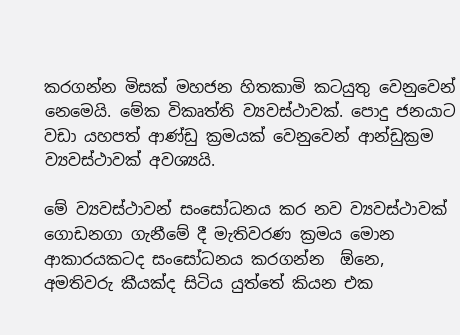කරගන්න මිසක් මහජන හිතකාමි කටයුතු වෙනුවෙන් නෙමෙයි. මේක විකෘත්ති ව්‍යවස්ථාවක්. පොදු ජනයාට වඩා යහපත් ආණ්ඩු ක්‍රමයක් වෙනුවෙන් ආන්ඩුක්‍රම ව්‍යවස්ථාවක් අවශ්‍යයි.

මේ ව්‍යවස්ථාවන් සංසෝධනය කර නව ව්‍යවස්ථාවක් ගොඩනගා ගැනීමේ දී මැතිවරණ ක්‍රමය මොන ආකාරයකටද සංසෝධනය කරගන්න  ඕනෙ, අමතිවරු කීයක්ද සිටිය යුත්තේ කියන එක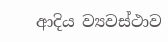ආදිය ව්‍යවස්ථාව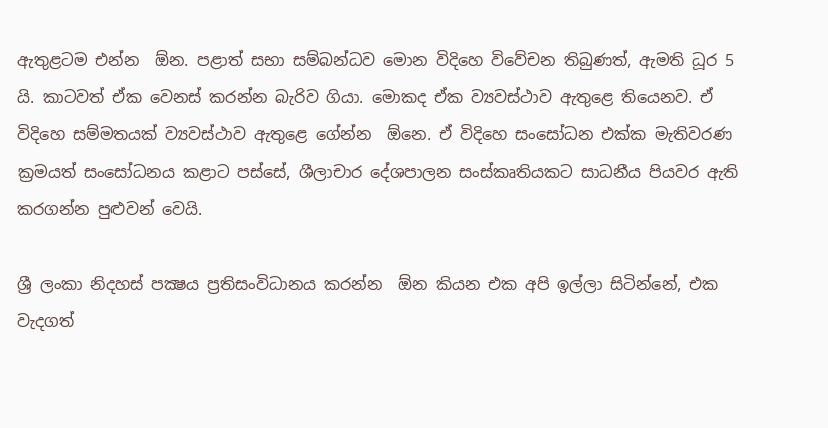ඇතුළටම එන්න  ඕන. පළාත් සභා සම්බන්ධව මොන විදිහෙ විවේචන තිබුණත්, ඇමති ධූර 5 යි. කාටවත් ඒක වෙනස් කරන්න බැරිව ගියා. මොකද ඒක ව්‍යවස්ථාව ඇතුළෙ තියෙනව. ඒ විදිහෙ සම්මතයක් ව්‍යවස්ථාව ඇතුළෙ ගේන්න  ඕනෙ. ඒ විදිහෙ සංසෝධන එක්ක මැතිවරණ ක්‍රමයත් සංසෝධනය කළාට පස්සේ, ශීලාචාර දේශපාලන සංස්කෘතියකට සාධනීය පියවර ඇති කරගන්න පුළුවන් වෙයි.

ශ්‍රී ලංකා නිදහස් පක්‍ෂය ප්‍රතිසංවිධානය කරන්න  ඕන කියන එක අපි ඉල්ලා සිටින්නේ, එක වැදගත්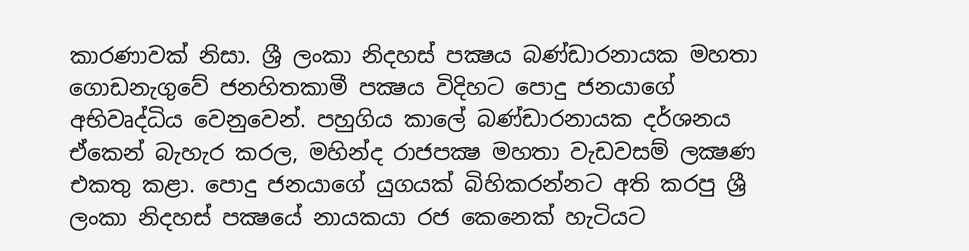කාරණාවක් නිසා. ශ්‍රී ලංකා නිදහස් පක්‍ෂය බණ්ඩාරනායක මහතා ගොඩනැගුවේ ජනහිතකාමී පක්‍ෂය විදිහට පොදු ජනයාගේ අභිවෘද්ධිය වෙනුවෙන්. පහුගිය කාලේ බණ්ඩාරනායක දර්ශනය ඒකෙන් බැහැර කරල, මහින්ද රාජපක්‍ෂ මහතා වැඩවසම් ලක්‍ෂණ එකතු කළා. පොදු ජනයාගේ යුගයක් බිහිකරන්නට අති කරපු ශ්‍රී ලංකා නිදහස් පක්‍ෂයේ නායකයා රජ කෙනෙක් හැටියට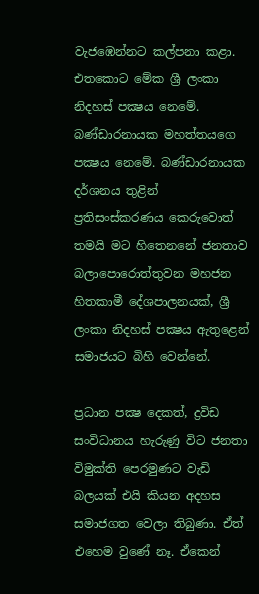වැජඹෙන්නට කල්පනා කළා. එතකොට මේක ශ්‍රී ලංකා නිදහස් පක්‍ෂය නෙමේ. බණ්ඩාරනායක මහත්තයගෙ පක්‍ෂය නෙමේ. බණ්ඩාරනායක දර්ශනය තුළින් ප්‍රතිසංස්කරණය කෙරුවොත් තමයි මට හිතෙනනේ ජනතාව බලාපොරොත්තුවන මහජන හිතකාමී දේශපාලනයක්, ශ්‍රී ලංකා නිදහස් පක්‍ෂය ඇතුළෙන් සමාජයට බිහි වෙන්නේ.

ප්‍රධාන පක්‍ෂ දෙකත්, ද්‍රවිඩ සංවිධානය හැරුණු විට ජනතා විමුක්ති පෙරමුණට වැඩි බලයක් එයි කියන අදහස සමාජගත වෙලා තිබුණා. ඒත් එහෙම වුණේ නෑ. ඒකෙන්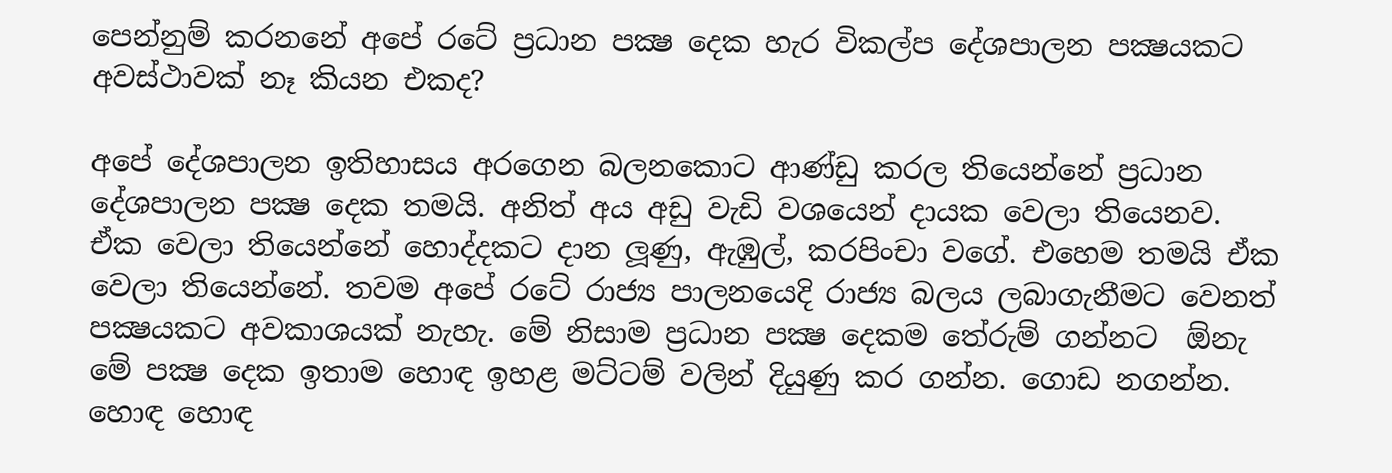පෙන්නුම් කරනනේ අපේ රටේ ප්‍රධාන පක්‍ෂ දෙක හැර විකල්ප දේශපාලන පක්‍ෂයකට අවස්ථාවක් නෑ කියන එකද?

අපේ දේශපාලන ඉතිහාසය අරගෙන බලනකොට ආණ්ඩු කරල තියෙන්නේ ප්‍රධාන දේශපාලන පක්‍ෂ දෙක තමයි. අනිත් අය අඩු වැඩි වශයෙන් දායක වෙලා තියෙනව. ඒක වෙලා තියෙන්නේ හොද්දකට දාන ලූණු, ඇඹුල්, කරපිංචා වගේ. එහෙම තමයි ඒක වෙලා තියෙන්නේ. තවම අපේ රටේ රාජ්‍ය පාලනයෙදි රාජ්‍ය බලය ලබාගැනීමට වෙනත් පක්‍ෂයකට අවකාශයක් නැහැ. මේ නිසාම ප්‍රධාන පක්‍ෂ දෙකම තේරුම් ගන්නට  ඕනැ මේ පක්‍ෂ දෙක ඉතාම හොඳ ඉහළ මට්ටම් වලින් දියුණු කර ගන්න. ගොඩ නගන්න. හොඳ හොඳ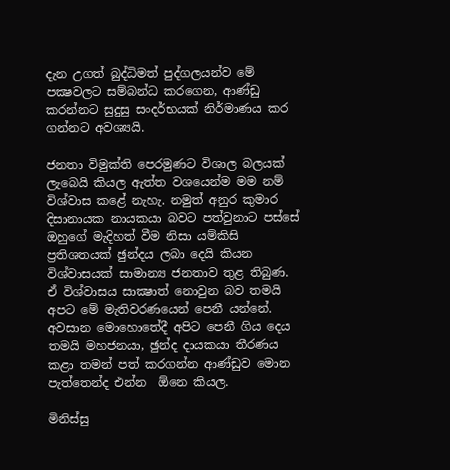දැන උගත් බුද්ධිමත් පුද්ගලයන්ව මේ පක්‍ෂවලට සම්බන්ධ කරගෙන, ආණ්ඩු කරන්නට සුදුසු සංදර්භයක් නිර්මාණය කර ගන්නට අවශ්‍යයි.

ජනතා විමුක්ති පෙරමුණට විශාල බලයක් ලැබෙයි කියල ඇත්ත වශයෙන්ම මම නම් විශ්වාස කළේ නැහැ. නමුත් අනුර කුමාර දිසානායක නායකයා බවට පත්වුනාට පස්සේ ඔහුගේ මැදිහත් වීම නිසා යම්කිසි ප්‍රතිශතයක් ඡුන්දය ලබා දෙයි කියන විශ්වාසයක් සාමාන්‍ය ජනතාව තුළ තිබුණ. ඒ විශ්වාසය සාක්‍ෂාත් නොවුන බව තමයි අපට මේ මැතිවරණයෙන් පෙනී යන්නේ. අවසාන මොහොතේදී අපිට පෙනී ගිය දෙය තමයි මහජනයා, ඡුන්ද දායකයා තීරණය කළා තමන් පත් කරගන්න ආණ්ඩුව මොන පැත්තෙන්ද එන්න  ඕනෙ කියල.

මිනිස්සු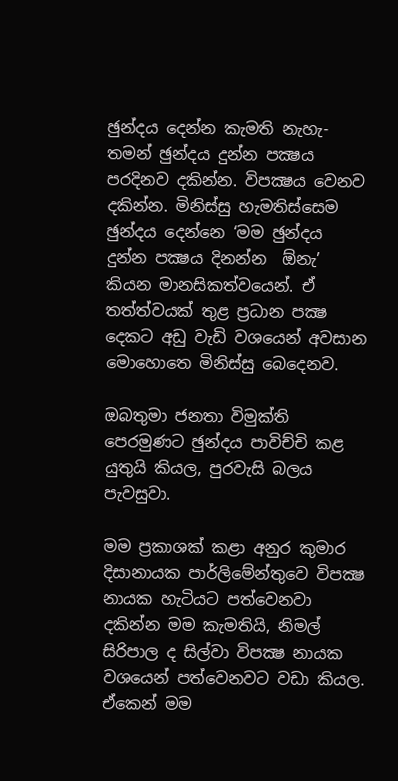ඡුන්දය දෙන්න කැමති නැහැ- තමන් ඡුන්දය දුන්න පක්‍ෂය  පරදිනව දකින්න. විපක්‍ෂය වෙනව දකින්න. මිනිස්සු හැමතිස්සෙම ඡුන්දය දෙන්නෙ ‘මම ඡුන්දය දුන්න පක්‍ෂය දිනන්න  ඕනැ’ කියන මානසිකත්වයෙන්. ඒ තත්ත්වයක් තුළ ප්‍රධාන පක්‍ෂ දෙකට අඩු වැඩි වශයෙන් අවසාන මොහොතෙ මිනිස්සු බෙදෙනව.

ඔබතුමා ජනතා විමුක්ති පෙරමුණට ඡුන්දය පාවිච්චි කළ යුතුයි කියල, පුරවැසි බලය පැවසුවා.

මම ප්‍රකාශක් කළා අනුර කුමාර දිසානායක පාර්ලිමේන්තුවෙ විපක්‍ෂ නායක හැටියට පත්වෙනවා දකින්න මම කැමතියි, නිමල් සිරිපාල ද සිල්වා විපක්‍ෂ නායක වශයෙන් පත්වෙනවට වඩා කියල. ඒකෙන් මම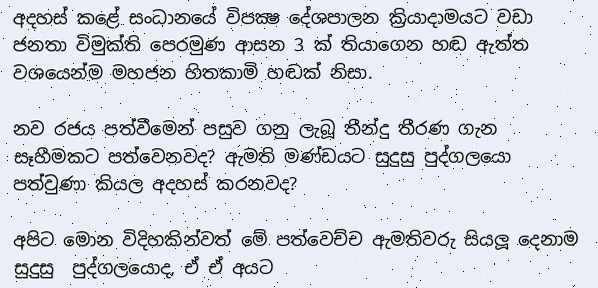අදහස් කළේ සංධානයේ විපක්‍ෂ දේශපාලන ක්‍රියාදාමයට වඩා ජනතා විමුක්ති පෙරමුණ ආසන 3 ක් තියාගෙන හඬ ඇත්ත වශයෙන්ම මහජන හිතකාමි හඬක් නිසා.

නව රජය පත්වීමෙන් පසුව ගනු ලැබූ තීන්දු තීරණ ගැන සෑහීමකට පත්වෙනවද? ඇමති මණ්ඩයට සුදුසු පුද්ගලයො පත්වුණා කියල අදහස් කරනවද?

අපිට මොන විදිහකින්වත් මේ පත්වෙච්ච ඇමතිවරු සියලූ දෙනාම සුදුසු  පුද්ගලයොද, ඒ ඒ අයට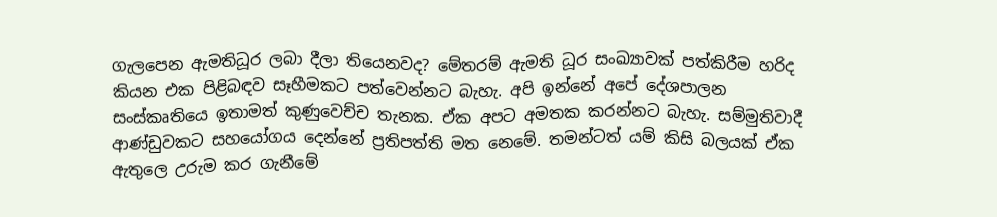ගැලපෙන ඇමතිධූර ලබා දීලා තියෙනවද? මේතරම් ඇමති ධූර සංඛ්‍යාවක් පත්කිරීම හරිද කියන එක පිළිබඳව සෑහීමකට පත්වෙන්නට බැහැ. අපි ඉන්නේ අපේ දේශපාලන සංස්කෘතියෙ ඉතාමත් කුණුවෙච්ච තැනක. ඒක අපට අමතක කරන්නට බැහැ. සම්මුතිවාදී ආණ්ඩුවකට සහයෝගය දෙන්නේ ප්‍රතිපත්ති මත නෙමේ. තමන්ටත් යම් කිසි බලයක් ඒක ඇතුලෙ උරුම කර ගැනීමේ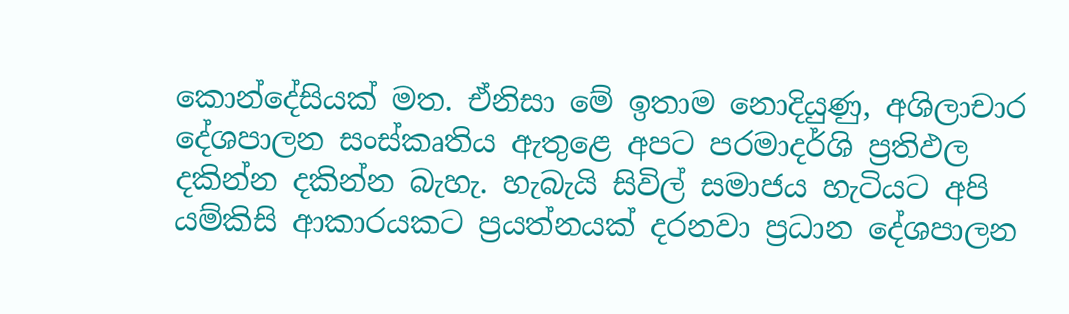කොන්දේසියක් මත. ඒනිසා මේ ඉතාම නොදියුණු, අශිලාචාර දේශපාලන සංස්කෘතිය ඇතුළෙ අපට පරමාදර්ශි ප්‍රතිඵල දකින්න දකින්න බැහැ. හැබැයි සිවිල් සමාජය හැටියට අපි යම්කිසි ආකාරයකට ප්‍රයත්නයක් දරනවා ප්‍රධාන දේශපාලන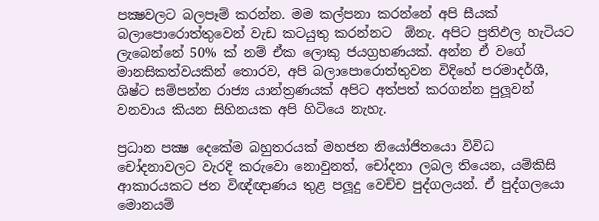පක්‍ෂවලට බලපෑම් කරන්න. මම කල්පනා කරන්නේ අපි සීයක් බලාපොරොත්තුවෙන් වැඩ කටයුතු කරන්නට  ඕනැ. අපිට ප්‍රතිඵල හැටියට ලැබෙන්නේ 50% ක් නම් ඒක ලොකු ජයග්‍රහණයක්. අන්න ඒ වගේ මානසිකත්වයකින් තොරව, අපි බලාපොරොත්තුවන විදිහේ පරමාදර්ශී, ශිෂ්ට සම්පන්න රාජ්‍ය යාන්ත්‍රණයක් අපිට අත්පත් කරගන්න පුලූවන් වනවාය කියන සිහිනයක අපි හිටියෙ නැහැ.

ප්‍රධාන පක්‍ෂ දෙකේම බහුතරයක් මහජන නියෝජිතයො විවිධ චෝදනාවලට වැරදි කරුවො නොවුනත්, චෝදනා ලබල තියෙන, යම්කිසි ආකාරයකට ජන විඥ්ඥාණය තුළ පලූදු වෙච්ච පුද්ගලයන්. ඒ පුද්ගලයො මොනයම්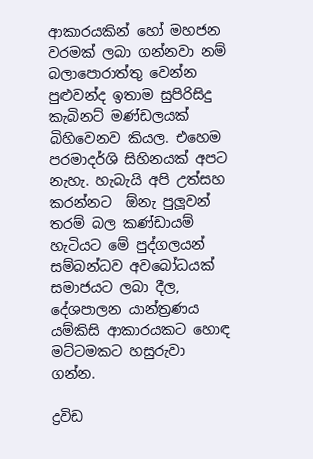ආකාරයකින් හෝ මහජන වරමක් ලබා ගන්නවා නම් බලාපොරාත්තු වෙන්න පුළුවන්ද ඉතාම සුපිරිසිදු කැබිනට් මණ්ඩලයක් බිහිවෙනව කියල. එහෙම පරමාදර්ශි සිහිනයක් අපට නැහැ. හැබැයි අපි උත්සහ කරන්නට  ඕනැ පුලූවන් තරම් බල කණ්ඩායම් හැටියට මේ පුද්ගලයන් සම්බන්ධව අවබෝධයක් සමාජයට ලබා දීල, දේශපාලන යාන්ත්‍රණය යම්කිසි ආකාරයකට හොඳ මට්ටමකට හසුරුවා ගන්න.

ද්‍රවිඩ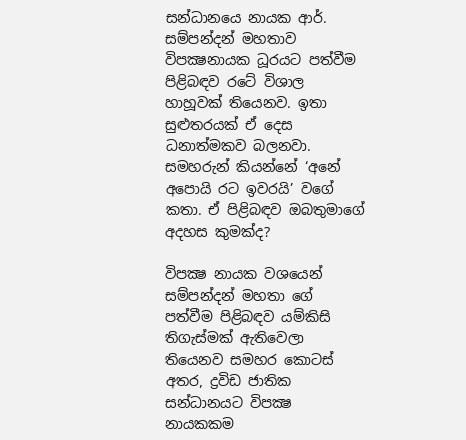සන්ධානයෙ නායක ආර්. සම්පන්දන් මහතාව විපක්‍ෂනායක ධූරයට පත්වීම පිළිබඳව රටේ විශාල හාහූවක් තියෙනව. ඉතා සුළුතරයක් ඒ දෙස ධනාත්මකව බලනවා. සමහරුන් කියන්නේ ‘අනේ අපොයි රට ඉවරයි’ වගේ කතා. ඒ පිළිබඳව ඔබතුමාගේ අදහස කුමක්ද?

විපක්‍ෂ නායක වශයෙන් සම්පන්දන් මහතා ගේ පත්වීම පිළිබඳව යම්කිසි තිගැස්මක් ඇතිවෙලා තියෙනව සමහර කොටස් අතර, ද්‍රවිඩ ජාතික සන්ධානයට විපක්‍ෂ නායකකම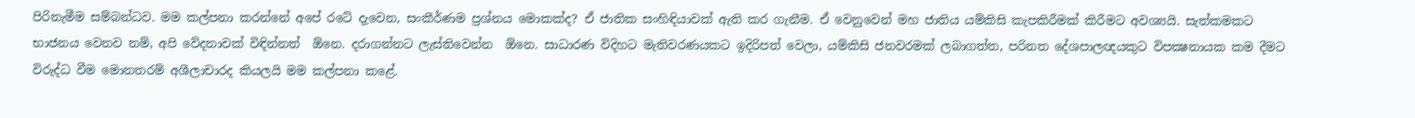පිරිනැමීම සම්බන්ධව. මම කල්පනා කරන්නේ අපේ රටේ දැවෙන, සංකීර්ණම ප්‍රශ්නය මොකක්ද? ඒ ජාතික සංහිඳියාවක් ඇති කර ගැනීම. ඒ වෙනුවෙන් මහ ජාතිය යම්කිසි කැපකිරීමක් කිරීමට අවශ්‍යයි. සැත්කමකට භාජනය වෙනව නම්, අපි වේදනාවක් විඳින්නත්  ඕනෙ. දරාගන්නට ලැස්තිවෙන්න  ඕනෙ. සාධාරණ විදිහට මැතිවරණයකට ඉදිරිපත් වෙලා, යම්කිසි ජනවරමක් ලබාගත්ත, පරිනත දේශපාලඥයකුට විපක්‍ෂනායක කම දීමට විරුද්ධ වීම මොනතරම් අශීලාචාරද කියලයි මම කල්පනා කළේ.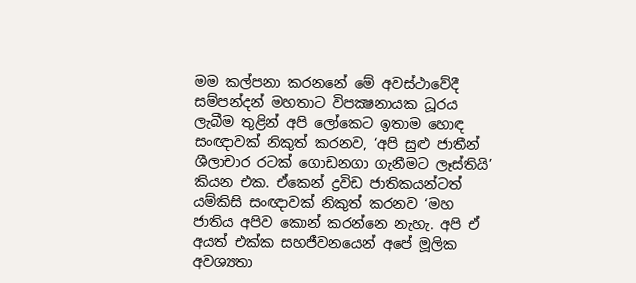මම කල්පනා කරනනේ මේ අවස්ථාවේදී සම්පන්දන් මහතාට විපක්‍ෂනායක ධූරය ලැබීම තුළින් අපි ලෝකෙට ඉතාම හොඳ සංඥාවක් නිකුත් කරනව, ‘අපි සුළු ජාතීන් ශීලාචාර රටක් ගොඩනගා ගැනීමට ලෑස්තියි’ කියන එක. ඒකෙන් ද්‍රවිඩ ජාතිකයන්ටත් යම්කිසි සංඥාවක් නිකුත් කරනව ‘මහ ජාතිය අපිව කොන් කරන්නෙ නැහැ. අපි ඒ අයත් එක්ක සහජීවනයෙන් අපේ මූලික අවශ්‍යතා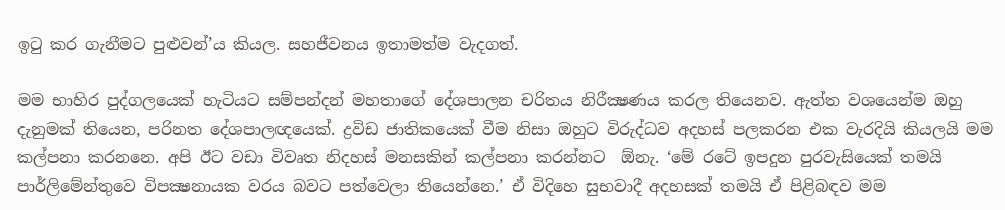ඉටු කර ගැනීමට පුළුවන්’ය කියල. සහජීවනය ඉතාමත්ම වැදගත්.

මම භාහිර පුද්ගලයෙක් හැටියට සම්පන්දන් මහතාගේ දේශපාලන චරිතය නිරීක්‍ෂණය කරල තියෙනව. ඇත්ත වශයෙන්ම ඔහු දැනුමක් තියෙන, පරිනත දේශපාලඥයෙක්. ද්‍රවිඩ ජාතිකයෙක් වීම නිසා ඔහුට විරුද්ධව අදහස් පලකරන එක වැරදියි කියලයි මම කල්පනා කරනනෙ. අපි ඊට වඩා විවෘත නිදහස් මනසකින් කල්පනා කරන්නට  ඕනැ. ‘මේ රටේ ඉපදුන පුරවැසියෙක් තමයි පාර්ලිමේන්තුවෙ විපක්‍ෂනායක වරය බවට පත්වෙලා තියෙන්නෙ.’ ඒ විදිහෙ සුභවාදී අදහසක් තමයි ඒ පිළිබඳව මම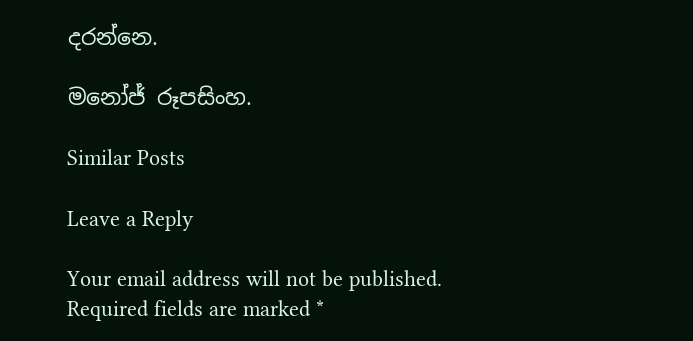දරන්නෙ.

මනෝජ් රූපසිංහ.

Similar Posts

Leave a Reply

Your email address will not be published. Required fields are marked *